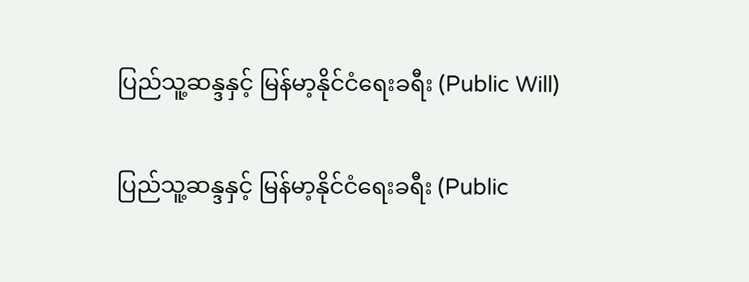ပြည်သူ့ဆန္ဒနှင့် မြန်မာ့နိုင်ငံရေးခရီး (Public Will)

ပြည်သူ့ဆန္ဒနှင့် မြန်မာ့နိုင်ငံရေးခရီး (Public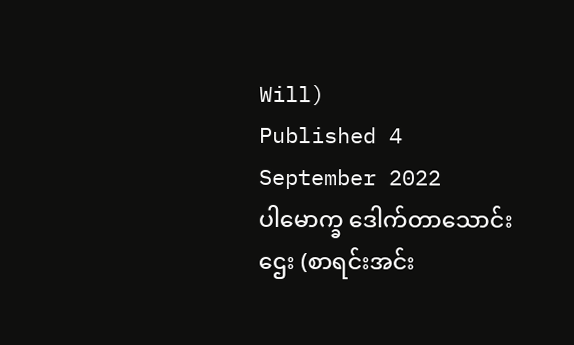Will)
Published 4 September 2022
ပါမောက္ခ ဒေါက်တာသောင်းဌေး (စာရင်းအင်း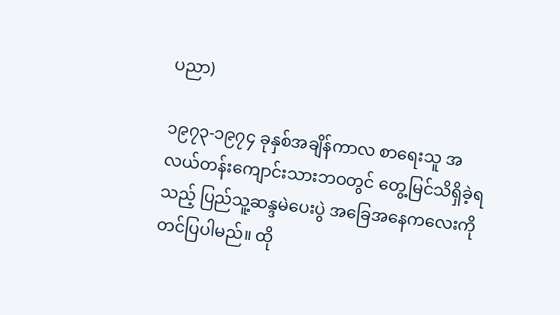ပညာ)

၁၉၇၃-၁၉၇၄ ခုနှစ်အချိန်ကာလ စာရေးသူ အလယ်တန်းကျောင်းသားဘဝတွင် တွေ့မြင်သိရှိခဲ့ရသည့် ပြည်သူ့ဆန္ဒမဲပေးပွဲ အခြေအနေကလေးကို တင်ပြပါမည်။ ထို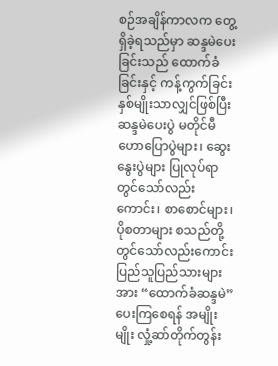စဉ်အချိန်ကာလက တွေ့ရှိခဲ့ရသည်မှာ ဆန္ဒမဲပေးခြင်းသည် ထောက်ခံခြင်းနှင့် ကန့်ကွက်ခြင်း နှစ်မျိုးသာလျှင်ဖြစ်ပြီး ဆန္ဒမဲပေးပွဲ မတိုင်မီ ဟောပြောပွဲများ၊ ဆွေးနွေးပွဲများ ပြုလုပ်ရာတွင်သော်လည်းကောင်း၊ စာစောင်များ၊ ပိုစတာများ စသည်တို့တွင်သော်လည်းကောင်း ပြည်သူပြည်သားများအား “ထောက်ခံဆန္ဒမဲ” ပေးကြစေရန် အမျိုးမျိုး လှုံ့ဆာ်တိုက်တွန်း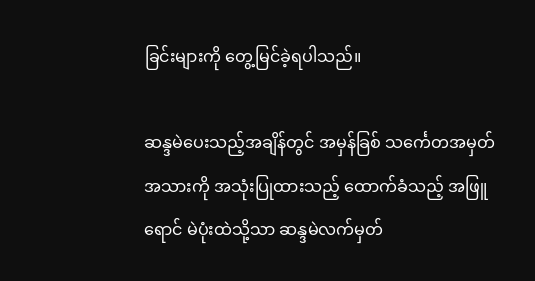ခြင်းများကို တွေ့မြင်ခဲ့ရပါသည်။

ဆန္ဒမဲပေးသည့်အချိန်တွင် အမှန်ခြစ် သင်္ကေတအမှတ်အသားကို အသုံးပြုထားသည့် ထောက်ခံသည့် အဖြူရောင် မဲပုံးထဲသို့သာ ဆန္ဒမဲလက်မှတ်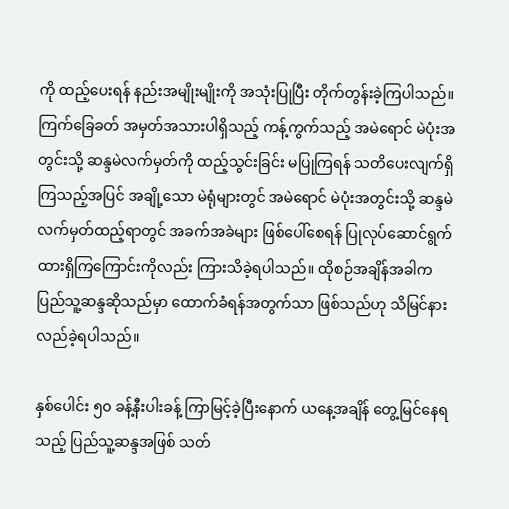ကို ထည့်ပေးရန် နည်းအမျိုးမျိုးကို အသုံးပြုပြီး တိုက်တွန်းခဲ့ကြပါသည်။ ကြက်ခြေခတ် အမှတ်အသားပါရှိသည့် ကန့်ကွက်သည့် အမဲရောင် မဲပုံးအတွင်းသို့ ဆန္ဒမဲလက်မှတ်ကို ထည့်သွင်းခြင်း မပြုကြရန် သတိပေးလျက်ရှိကြသည့်အပြင် အချို့သော မဲရုံများတွင် အမဲရောင် မဲပုံးအတွင်းသို့ ဆန္ဒမဲလက်မှတ်ထည့်ရာတွင် အခက်အခဲများ ဖြစ်ပေါ်စေရန် ပြုလုပ်ဆောင်ရွက်ထားရှိကြကြောင်းကိုလည်း ကြားသိခဲ့ရပါသည်။ ထိုစဉ်အချိန်အခါက ပြည်သူ့ဆန္ဒဆိုသည်မှာ ထောက်ခံရန်အတွက်သာ ဖြစ်သည်ဟု သိမြင်နားလည်ခဲ့ရပါသည်။

နှစ်ပေါင်း ၅၀ ခန့်နီးပါးခန့် ကြာမြင့်ခဲ့ပြီးနောက် ယနေ့အချိန် တွေ့မြင်နေရသည့် ပြည်သူ့ဆန္ဒအဖြစ် သတ်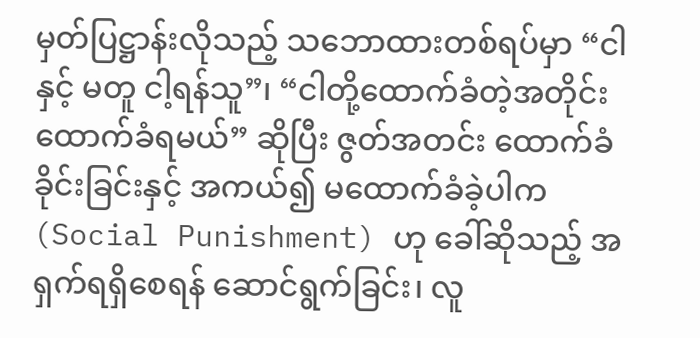မှတ်ပြဋ္ဌာန်းလိုသည့် သဘောထားတစ်ရပ်မှာ “ငါနှင့် မတူ ငါ့ရန်သူ”၊ “ငါတို့ထောက်ခံတဲ့အတိုင်း ထောက်ခံရမယ်” ဆိုပြီး ဇွတ်အတင်း ထောက်ခံခိုင်းခြင်းနှင့် အကယ်၍ မထောက်ခံခဲ့ပါက (Social Punishment) ဟု ခေါ်ဆိုသည့် အရှက်ရရှိစေရန် ဆောင်ရွက်ခြင်း၊ လူ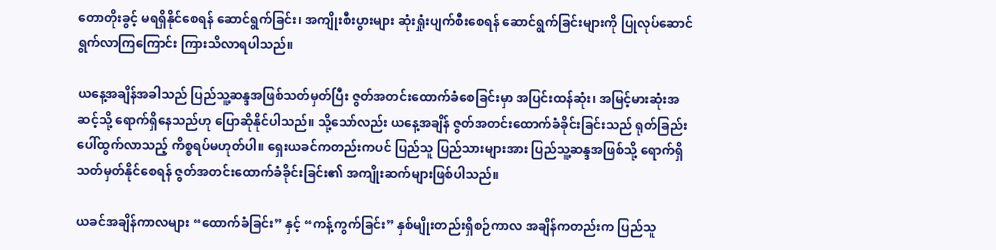တောတိုးခွင့် မရရှိနိုင်စေရန် ဆောင်ရွက်ခြင်း၊ အကျိုးစီးပွားများ ဆုံးရှုံးပျက်စီးစေရန် ဆောင်ရွက်ခြင်းများကို ပြုလုပ်ဆောင်ရွက်လာကြကြောင်း ကြားသိလာရပါသည်။

ယနေ့အချိန်အခါသည် ပြည်သူ့ဆန္ဒအဖြစ်သတ်မှတ်ပြီး ဇွတ်အတင်းထောက်ခံစေခြင်းမှာ အပြင်းထန်ဆုံး၊ အမြင့်မားဆုံးအဆင့်သို့ ရောက်ရှိနေသည်ဟု ပြောဆိုနိုင်ပါသည်။ သို့သော်လည်း ယနေ့အချိန် ဇွတ်အတင်းထောက်ခံခိုင်းခြင်းသည် ရုတ်ခြည်းပေါ်ထွက်လာသည့် ကိစ္စရပ်မဟုတ်ပါ။ ရှေးယခင်ကတည်းကပင် ပြည်သူ ပြည်သားများအား ပြည်သူ့ဆန္ဒအဖြစ်သို့ ရောက်ရှိ သတ်မှတ်နိုင်စေရန် ဇွတ်အတင်းထောက်ခံခိုင်းခြင်း၏ အကျိုးဆက်များဖြစ်ပါသည်။

ယခင်အချိန်ကာလများ “ထောက်ခံခြင်း” နှင့် “ကန့်ကွက်ခြင်း” နှစ်မျိုးတည်းရှိစဉ်ကာလ အချိန်ကတည်းက ပြည်သူ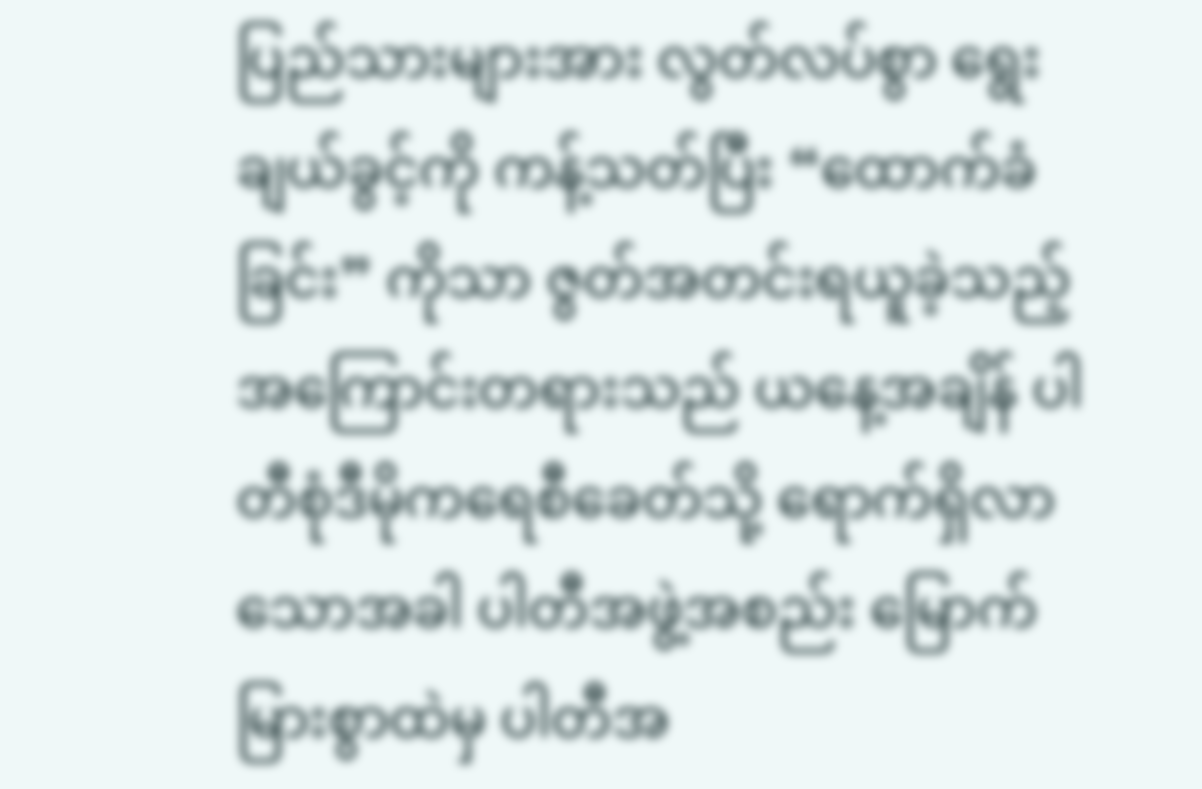ပြည်သားများအား လွတ်လပ်စွာ ရွေးချယ်ခွင့်ကို ကန့်သတ်ပြီး “ထောက်ခံခြင်း” ကိုသာ ဇွတ်အတင်းရယူခဲ့သည့် အကြောင်းတရားသည် ယနေ့အချိန် ပါတီစုံဒီမိုကရေစီခေတ်သို့ ရောက်ရှိလာသောအခါ ပါတီအဖွဲ့အစည်း မြောက်မြားစွာထဲမှ ပါတီအ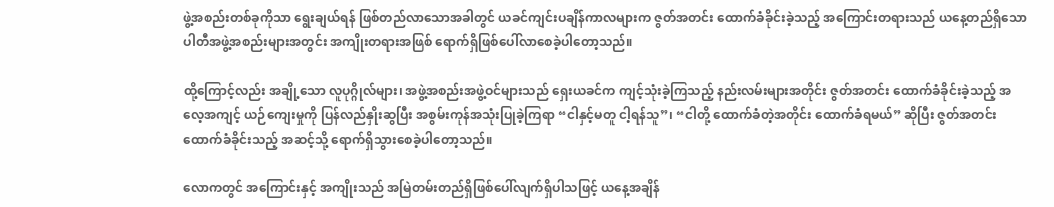ဖွဲ့အစည်းတစ်ခုကိုသာ ရွေးချယ်ရန် ဖြစ်တည်လာသောအခါတွင် ယခင်ကျင်းပချိန်ကာလများက ဇွတ်အတင်း ထောက်ခံခိုင်းခဲ့သည့် အကြောင်းတရားသည် ယနေ့တည်ရှိသော ပါတီအဖွဲ့အစည်းများအတွင်း အကျိုးတရားအဖြစ် ရောက်ရှိဖြစ်ပေါ်လာစေခဲ့ပါတော့သည်။

ထို့ကြောင့်လည်း အချို့သော လူပုဂ္ဂိုလ်များ၊ အဖွဲ့အစည်းအဖွဲ့ဝင်များသည် ရှေးယခင်က ကျင့်သုံးခဲ့ကြသည့် နည်းလမ်းများအတိုင်း ဇွတ်အတင်း ထောက်ခံခိုင်းခဲ့သည့် အလေ့အကျင့် ယဉ်ကျေးမှုကို ပြန်လည်နှိုးဆွပြီး အစွမ်းကုန်အသုံးပြုခဲ့ကြရာ “ငါနှင့်မတူ ငါ့ရန်သူ”၊ “ငါတို့ ထောက်ခံတဲ့အတိုင်း ထောက်ခံရမယ်” ဆိုပြီး ဇွတ်အတင်း ထောက်ခံခိုင်းသည့် အဆင့်သို့ ရောက်ရှိသွားစေခဲ့ပါတော့သည်။

လောကတွင် အကြောင်းနှင့် အကျိုးသည် အမြဲတမ်းတည်ရှိဖြစ်ပေါ်လျက်ရှိပါသဖြင့် ယနေ့အချိန်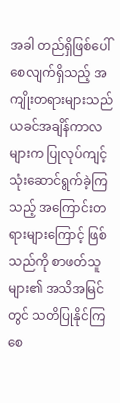အခါ တည်ရှိဖြစ်ပေါ်စေလျက်ရှိသည့် အကျိုးတရားများသည် ယခင်အချိန်ကာလများက ပြုလုပ်ကျင့်သုံးဆောင်ရွက်ခဲ့ကြသည့် အကြောင်းတရားများကြောင့် ဖြစ်သည်ကို စာဖတ်သူများ၏ အသိအမြင်တွင် သတိပြုနိုင်ကြစေ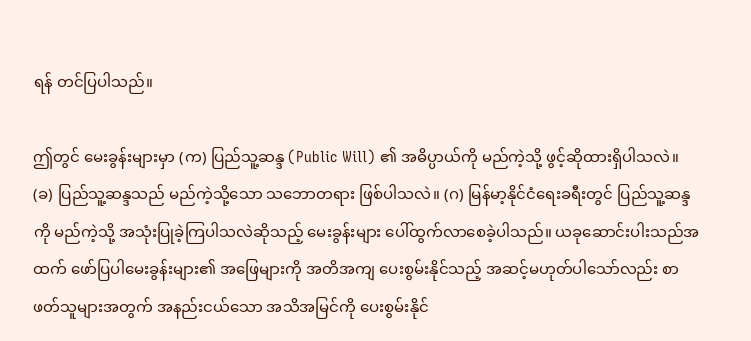ရန် တင်ပြပါသည်။

ဤတွင် မေးခွန်းများမှာ (က) ပြည်သူ့ဆန္ဒ (Public Will) ၏ အဓိပ္ပာယ်ကို မည်ကဲ့သို့ ဖွင့်ဆိုထားရှိပါသလဲ။ (ခ) ပြည်သူ့ဆန္ဒသည် မည်ကဲ့သို့သော သဘောတရား ဖြစ်ပါသလဲ။ (ဂ) မြန်မာ့နိုင်ငံရေးခရီးတွင် ပြည်သူ့ဆန္ဒကို မည်ကဲ့သို့ အသုံးပြုခဲ့ကြပါသလဲဆိုသည့် မေးခွန်းများ ပေါ်ထွက်လာစေခဲ့ပါသည်။ ယခုဆောင်းပါးသည်အထက် ဖော်ပြပါမေးခွန်းများ၏ အဖြေများကို အတိအကျ ပေးစွမ်းနိုင်သည့် အဆင့်မဟုတ်ပါသော်လည်း စာဖတ်သူများအတွက် အနည်းငယ်သော အသိအမြင်ကို ပေးစွမ်းနိုင်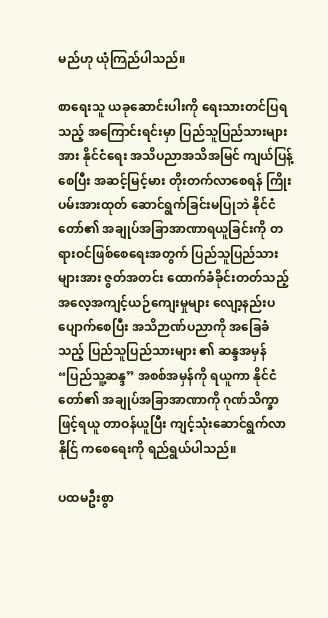မည်ဟု ယုံကြည်ပါသည်။

စာရေးသူ ယခုဆောင်းပါးကို ရေးသားတင်ပြရသည့် အကြောင်းရင်းမှာ ပြည်သူပြည်သားများအား နိုင်ငံရေး အသိပညာအသိအမြင် ကျယ်ပြန့်စေပြီး အဆင့်မြင့်မား တိုးတက်လာစေရန် ကြိုးပမ်းအားထုတ် ဆောင်ရွက်ခြင်းမပြုဘဲ နိုင်ငံတော်၏ အချုပ်အခြာအာဏာရယူခြင်းကို တရားဝင်ဖြစ်စေရေးအတွက် ပြည်သူပြည်သားများအား ဇွတ်အတင်း ထောက်ခံခိုင်းတတ်သည့် အလေ့အကျင့်ယဉ်ကျေးမှုများ လျော့နည်းပပျောက်စေပြီး အသိဉာဏ်ပညာကို အခြေခံသည့် ပြည်သူပြည်သားများ ၏ ဆန္ဒအမှန် “ပြည်သူ့ဆန္ဒ” အစစ်အမှန်ကို ရယူကာ နိုင်ငံတော်၏ အချုပ်အခြာအာဏာကို ဂုဏ်သိက္ခာဖြင့်ရယူ တာဝန်ယူပြီး ကျင့်သုံးဆောင်ရွက်လာနိုင်ြ ကစေရေးကို ရည်ရွယ်ပါသည်။

ပထမဦးစွာ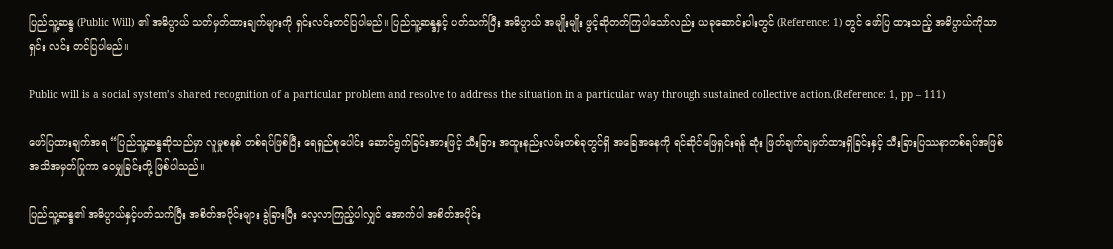ပြည်သူ့ဆန္ဒ (Public Will) ၏ အဓိပ္ပာယ် သတ်မှတ်ထားချက်များကို ရှင်းလင်းတင်ပြပါမည်။ ပြည်သူ့ဆန္ဒနှင့် ပတ်သက်ပြီး အဓိပ္ပာယ် အမျိုးမျိုး ဖွင့်ဆိုတတ်ကြပါသော်လည်း ယခုဆောင်းပါးတွင် (Reference: 1) တွင် ဖော်ပြ ထားသည့် အဓိပ္ပာယ်ကိုသာ ရှင်း လင်း တင်ပြပါမည်။

Public will is a social system’s shared recognition of a particular problem and resolve to address the situation in a particular way through sustained collective action.(Reference: 1, pp – 111)

ဖော်ပြထားချက်အရ “ပြည်သူ့ဆန္ဒဆိုသည်မှာ လူမှုစနစ် တစ်ရပ်ဖြစ်ပြီး ရေရှည်စုပေါင်း ဆောင်ရွက်ခြင်းအားဖြင့် သီးခြား အထူးနည်းလမ်းတစ်ခုတွင်ရှိ အခြေအနေကို ရင်ဆိုင်ဖြေရှင်းရန် ဆုံး ဖြတ်ချက်ချမှတ်ထားရှိခြင်းနှင့် သီးခြားပြဿနာတစ်ရပ်အဖြစ် အသိအမှတ်ပြုကာ ဝေမျှခြင်းတို့ ဖြစ်ပါသည်။

ပြည်သူ့ဆန္ဒ၏ အဓိပ္ပာယ်နှင့်ပတ်သက်ပြီး အစိတ်အပိုင်းများ ခွဲခြားပြီး လေ့လာကြည့်ပါလျှင် အောက်ပါ အစိတ်အပိုင်း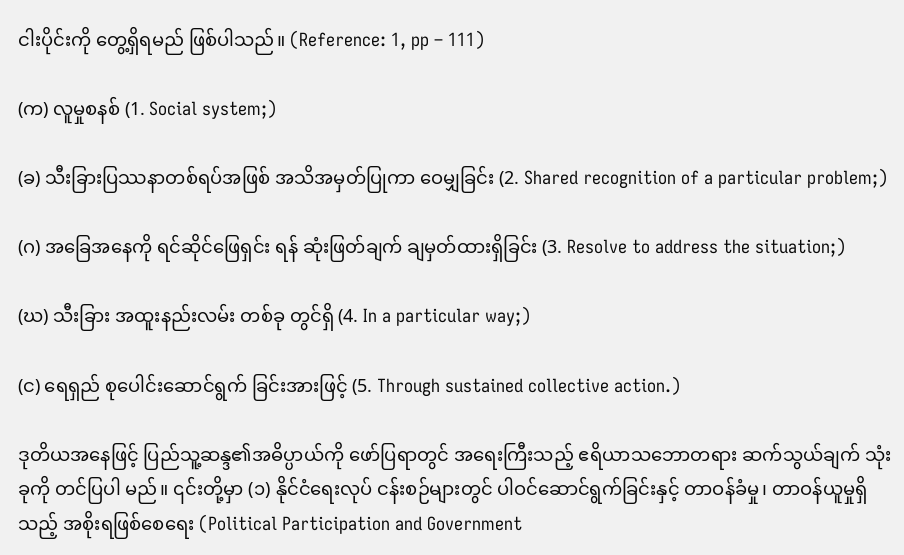ငါးပိုင်းကို တွေ့ရှိရမည် ဖြစ်ပါသည်။ (Reference: 1, pp – 111)

(က) လူမှုစနစ် (1. Social system;)

(ခ) သီးခြားပြဿနာတစ်ရပ်အဖြစ် အသိအမှတ်ပြုကာ ဝေမျှခြင်း (2. Shared recognition of a particular problem;)

(ဂ) အခြေအနေကို ရင်ဆိုင်ဖြေရှင်း ရန် ဆုံးဖြတ်ချက် ချမှတ်ထားရှိခြင်း (3. Resolve to address the situation;)

(ဃ) သီးခြား အထူးနည်းလမ်း တစ်ခု တွင်ရှိ (4. In a particular way;)

(င) ရေရှည် စုပေါင်းဆောင်ရွက် ခြင်းအားဖြင့် (5. Through sustained collective action.)

ဒုတိယအနေဖြင့် ပြည်သူ့ဆန္ဒ၏အဓိပ္ပာယ်ကို ဖော်ပြရာတွင် အရေးကြီးသည့် ဧရိယာသဘောတရား ဆက်သွယ်ချက် သုံးခုကို တင်ပြပါ မည်။ ၎င်းတို့မှာ (၁) နိုင်ငံရေးလုပ် ငန်းစဉ်များတွင် ပါဝင်ဆောင်ရွက်ခြင်းနှင့် တာဝန်ခံမှု၊ တာဝန်ယူမှုရှိသည့် အစိုးရဖြစ်စေရေး (Political Participation and Government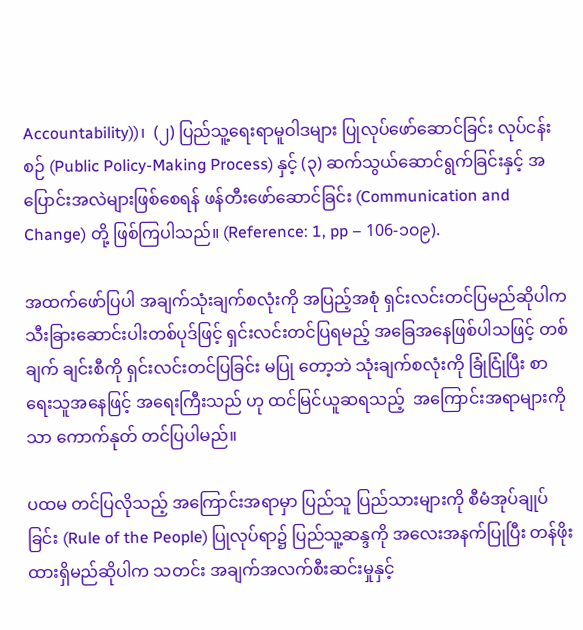Accountability))၊  (၂) ပြည်သူ့ရေးရာမူဝါဒများ ပြုလုပ်ဖော်ဆောင်ခြင်း လုပ်ငန်းစဉ် (Public Policy-Making Process) နှင့် (၃) ဆက်သွယ်ဆောင်ရွက်ခြင်းနှင့် အပြောင်းအလဲများဖြစ်စေရန် ဖန်တီးဖော်ဆောင်ခြင်း (Communication and Change) တို့ ဖြစ်ကြပါသည်။ (Reference: 1, pp – 106-၁၀၉).

အထက်ဖော်ပြပါ အချက်သုံးချက်စလုံးကို အပြည့်အစုံ ရှင်းလင်းတင်ပြမည်ဆိုပါက သီးခြားဆောင်းပါးတစ်ပုဒ်ဖြင့် ရှင်းလင်းတင်ပြရမည့် အခြေအနေဖြစ်ပါသဖြင့် တစ်ချက် ချင်းစီကို ရှင်းလင်းတင်ပြခြင်း မပြု တော့ဘဲ သုံးချက်စလုံးကို ခြုံငြုံပြီး စာရေးသူအနေဖြင့် အရေးကြီးသည် ဟု ထင်မြင်ယူဆရသည့်  အကြောင်းအရာများကိုသာ ကောက်နုတ် တင်ပြပါမည်။

ပထမ တင်ပြလိုသည့် အကြောင်းအရာမှာ ပြည်သူ ပြည်သားများကို စီမံအုပ်ချုပ်ခြင်း (Rule of the People) ပြုလုပ်ရာ၌ ပြည်သူ့ဆန္ဒကို အလေးအနက်ပြုပြီး တန်ဖိုးထားရှိမည်ဆိုပါက သတင်း အချက်အလက်စီးဆင်းမှုနှင့်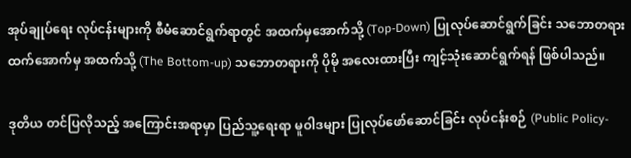အုပ်ချုပ်ရေး လုပ်ငန်းများကို စီမံဆောင်ရွက်ရာတွင် အထက်မှအောက်သို့ (Top-Down) ပြုလုပ်ဆောင်ရွက်ခြင်း သဘောတရားထက်အောက်မှ အထက်သို့ (The Bottom-up) သဘောတရားကို ပိုမို အလေးထားပြီး ကျင့်သုံးဆောင်ရွက်ရန် ဖြစ်ပါသည်။

ဒုတိယ တင်ပြလိုသည့် အကြောင်းအရာမှာ ပြည်သူ့ရေးရာ မူဝါဒများ ပြုလုပ်ဖော်ဆောင်ခြင်း လုပ်ငန်းစဉ် (Public Policy-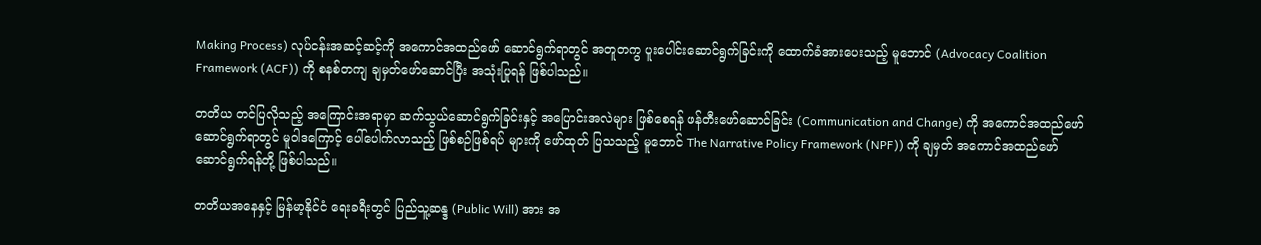Making Process) လုပ်ငန်းအဆင့်ဆင့်ကို အကောင်အထည်ဖော် ဆောင်ရွက်ရာတွင် အတူတကွ ပူးပေါင်းဆောင်ရွက်ခြင်းကို ထောက်ခံအားပေးသည့် မူဘောင် (Advocacy Coalition Framework (ACF)) ကို စနစ်တကျ ချမှတ်ဖော်ဆောင်ပြီး အသုံးပြုရန် ဖြစ်ပါသည်။

တတိယ တင်ပြလိုသည့် အကြောင်းအရာမှာ ဆက်သွယ်ဆောင်ရွက်ခြင်းနှင့် အပြောင်းအလဲများ ဖြစ်စေရန် ဖန်တီးဖော်ဆောင်ခြင်း (Communication and Change) ကို အကောင်အထည်ဖော်ဆောင်ရွက်ရာတွင် မူဝါဒကြောင့် ပေါ်ပေါက်လာသည့် ဖြစ်စဉ်ဖြစ်ရပ် များကို ဖော်ထုတ် ပြသသည့် မူဘောင် The Narrative Policy Framework (NPF)) ကို ချမှတ် အကောင်အထည်ဖော်ဆောင်ရွက်ရန်တို့ ဖြစ်ပါသည်။

တတိယအနေနှင့် မြန်မာ့နိုင်ငံ ရေးခရီးတွင် ပြည်သူ့ဆန္ဒ (Public Will) အား အ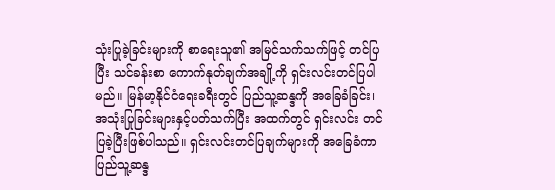သုံးပြုခဲ့ခြင်းများကို စာရေးသူ၏ အမြင်သက်သက်ဖြင့် တင်ပြပြီး သင်ခန်းစာ ကောက်နုတ်ချက်အချို့ကို ရှင်းလင်းတင်ပြပါမည်။ မြန်မာ့နိုင်ငံရေးခရီးတွင် ပြည်သူ့ဆန္ဒကို အခြေခံခြင်း၊ အသုံးပြုခြင်းများနှင့်ပတ်သက်ပြီး အထက်တွင် ရှင်းလင်း တင်ပြခဲ့ပြီးဖြစ်ပါသည်။ ရှင်းလင်းတင်ပြချက်များကို အခြေခံကာ ပြည်သူ့ဆန္ဒ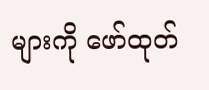များကို ဖော်ထုတ်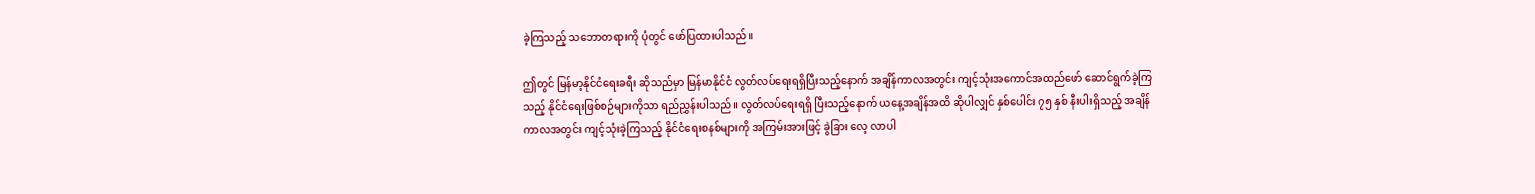ခဲ့ကြသည့် သဘောတရားကို ပုံတွင် ဖော်ပြထားပါသည်။

ဤတွင် မြန်မာ့နိုင်ငံရေးခရီး ဆိုသည်မှာ မြန်မာနိုင်ငံ လွတ်လပ်ရေးရရှိပြီးသည့်နောက် အချိန်ကာလအတွင်း ကျင့်သုံးအကောင်အထည်ဖော် ဆောင်ရွက်ခဲ့ကြသည့် နိုင်ငံရေးဖြစ်စဉ်များကိုသာ ရည်ညွှန်းပါသည်။ လွတ်လပ်ရေးရရှိ ပြီးသည့်နောက် ယနေ့အချိန်အထိ ဆိုပါလျှင် နှစ်ပေါင်း ၇၅ နှစ် နီးပါးရှိသည့် အချိန်ကာလအတွင်း ကျင့်သုံးခဲ့ကြသည့် နိုင်ငံရေးစနစ်များကို အကြမ်းအားဖြင့် ခွဲခြား လေ့ လာပါ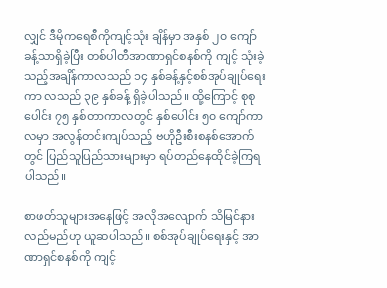လျှင် ဒီမိုကရေစီကိုကျင့်သုံး ချိန်မှာ အနှစ် ၂၀ ကျော်ခန့်သာရှိခဲ့ပြီး တစ်ပါတီအာဏာရှင်စနစ်ကို ကျင့် သုံးခဲ့သည့်အချိန်ကာလသည် ၁၄ နှစ်ခန့်နှင့်စစ်အုပ်ချုပ်ရေး ကာ လသည် ၃၉ နှစ်ခန့် ရှိခဲ့ပါသည်။ ထို့ကြောင့် စုစုပေါင်း ၇၅ နှစ်တာကာလတွင် နှစ်ပေါင်း ၅၀ ကျော်ကာလမှာ အလွန်တင်းကျပ်သည့် ဗဟိုဦးစီးစနစ်အောက်တွင် ပြည်သူပြည်သားများမှာ ရပ်တည်နေထိုင်ခဲ့ကြရပါသည်။

စာဖတ်သူများအနေဖြင့် အလိုအလျောက် သိမြင်နားလည်မည်ဟု ယူဆပါသည်။ စစ်အုပ်ချုပ်ရေးနှင့် အာဏာရှင်စနစ်ကို ကျင့်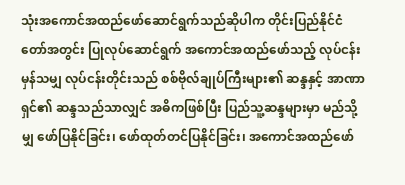သုံးအကောင်အထည်ဖော်ဆောင်ရွက်သည်ဆိုပါက တိုင်းပြည်နိုင်ငံတော်အတွင်း ပြုလုပ်ဆောင်ရွက် အကောင်အထည်ဖော်သည့် လုပ်ငန်းမှန်သမျှ လုပ်ငန်းတိုင်းသည် စစ်ဗိုလ်ချုပ်ကြီးများ၏ ဆန္ဒနှင့် အာဏာရှင်၏ ဆန္ဒသည်သာလျှင် အဓိကဖြစ်ပြီး ပြည်သူ့ဆန္ဒများမှာ မည်သို့မျှ ဖော်ပြနိုင်ခြင်း၊ ဖော်ထုတ်တင်ပြနိုင်ခြင်း၊ အကောင်အထည်ဖော်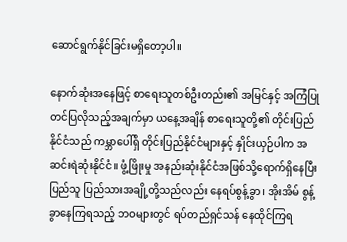ဆောင်ရွက်နိုင်ခြင်းမရှိတော့ပါ။

နောက်ဆုံးအနေဖြင့် စာရေးသူတစ်ဦးတည်း၏ အမြင်နှင့် အကြံပြုတင်ပြလိုသည့်အချက်မှာ ယနေ့အချိန် စာရေးသူတို့၏ တိုင်းပြည်နိုင်ငံသည် ကမ္ဘာပေါ်ရှိ တိုင်းပြည်နိုင်ငံများနှင့် နှိုင်းယှဉ်ပါက အဆင်းရဲဆုံးနိုင်ငံ။ ဖွံ့ဖြိုးမှု အနည်းဆုံးနိုင်ငံအဖြစ်သို့ရောက်ရှိနေပြီး ပြည်သူ ပြည်သားအချို့တို့သည်လည်း နေရပ်စွန့်ခွာ၊ အိုးအိမ် စွန့်ခွာနေကြရသည့် ဘဝများတွင် ရပ်တည်ရှင်သန် နေထိုင်ကြရ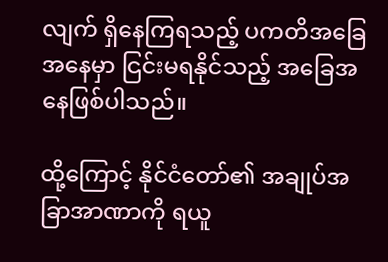လျက် ရှိနေကြရသည့် ပကတိအခြေအနေမှာ ငြင်းမရနိုင်သည့် အခြေအနေဖြစ်ပါသည်။

ထို့ကြောင့် နိုင်ငံတော်၏ အချုပ်အခြာအာဏာကို ရယူ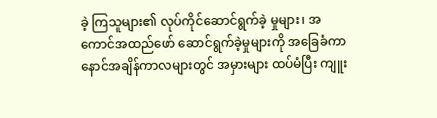ခဲ့ ကြသူများ၏ လုပ်ကိုင်ဆောင်ရွက်ခဲ့ မှုများ၊ အကောင်အထည်ဖော် ဆောင်ရွက်ခဲ့မှုများကို အခြေခံကာ နောင်အချိန်ကာလများတွင် အမှားများ ထပ်မံပြီး ကျူး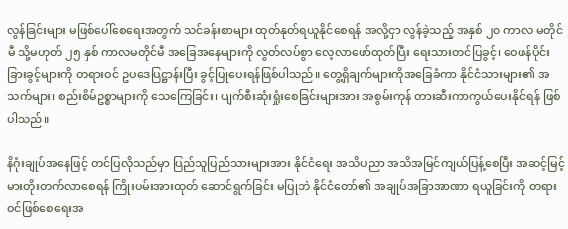လွန်ခြင်းများ မဖြစ်ပေါ်စေရေးအတွက် သင်ခန်းစာများ ထုတ်နုတ်ရယူနိုင်စေရန် အလို့ငှာ လွန်ခဲ့သည့် အနှစ် ၂၀ ကာလ မတိုင်မီ သို့မဟုတ် ၂၅ နှစ် ကာလမတိုင်မီ အခြေအနေများကို လွတ်လပ်စွာ လေ့လာဖော်ထုတ်ပြီး ရေးသားတင်ပြခွင့်၊ ဝေဖန်ပိုင်းခြားခွင့်များကို တရားဝင် ဥပဒေပြဋ္ဌာန်းပြီး ခွင့်ပြုပေးရန်ဖြစ်ပါသည်။ တွေ့ရှိချက်များကိုအခြေခံကာ နိုင်ငံသားများ၏ အသက်များ၊ စည်းစိမ်ဥစ္စာများကို သေကြေခြင်း၊ ပျက်စီးဆုံးရှုံးစေခြင်းများအား အစွမ်းကုန် တားဆီးကာကွယ်ပေးနိုင်ရန် ဖြစ်ပါသည်။

နိဂုံးချုပ်အနေဖြင့် တင်ပြလိုသည်မှာ ပြည်သူပြည်သားများအား နိုင်ငံရေး အသိပညာ အသိအမြင်ကျယ်ပြန့်စေပြီး အဆင့်မြင့် မားတိုးတက်လာစေရန် ကြိုးပမ်းအားထုတ် ဆောင်ရွက်ခြင်း မပြုဘဲ နိုင်ငံတော်၏ အချုပ်အခြာအာဏာ ရယူခြင်းကို တရားဝင်ဖြစ်စေရေးအ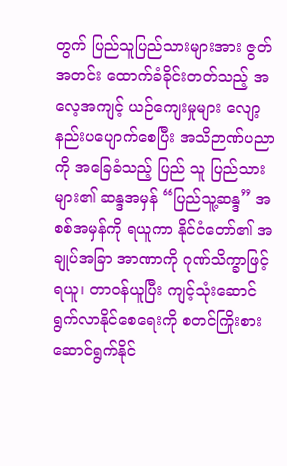တွက် ပြည်သူပြည်သားများအား ဇွတ်အတင်း ထောက်ခံခိုင်းတတ်သည့် အလေ့အကျင့် ယဉ်ကျေးမှုများ လျော့နည်းပပျောက်စေပြီး အသိဉာဏ်ပညာကို အခြေခံသည့် ပြည် သူ ပြည်သားများ၏ ဆန္ဒအမှန် “ပြည်သူ့ဆန္ဒ” အစစ်အမှန်ကို ရယူကာ နိုင်ငံတော်၏ အချုပ်အခြာ အာဏာကို ဂုဏ်သိက္ခာဖြင့် ရယူ၊ တာဝန်ယူပြီး ကျင့်သုံးဆောင်ရွက်လာနိုင်စေရေးကို စတင်ကြိုးစား ဆောင်ရွက်နိုင်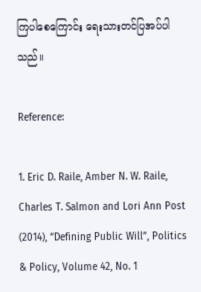ကြပါစေကြောင်း ရေးသားတင်ပြအပ်ပါသည်။

Reference:

1. Eric D. Raile, Amber N. W. Raile, Charles T. Salmon and Lori Ann Post (2014), “Defining Public Will”, Politics & Policy, Volume 42, No. 1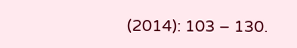(2014): 103 – 130.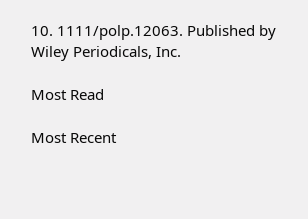10. 1111/polp.12063. Published by Wiley Periodicals, Inc.

Most Read

Most Recent